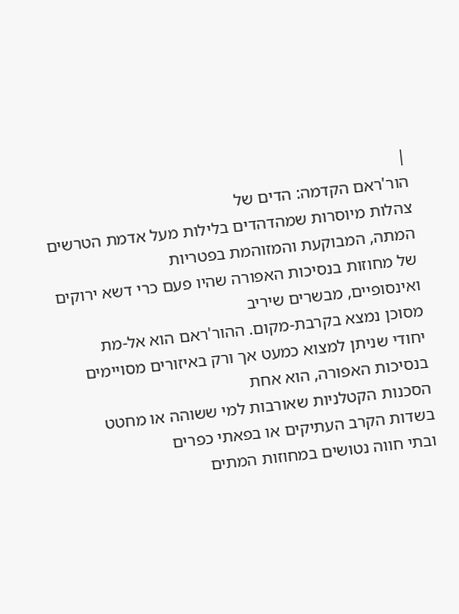|
הור'ראם הקדמה: הדים של
צהלות מיוסרות שמהדהדים בלילות מעל אדמת הטרשים המתה, המבוקעת והמזוהמת בפטריות
של מחוזות בנסיכות האפורה שהיו פעם כרי דשא ירוקים ואינסופיים, מבשרים שיריב
מסוכן נמצא בקרבת-מקום. ההור'ראם הוא אל-מת
יחודי שניתן למצוא כמעט אך ורק באיזורים מסויימים בנסיכות האפורה, הוא אחת
הסכנות הקטלניות שאורבות למי ששוהה או מחטט בשדות הקרב העתיקים או בפאתי כפרים
ובתי חווה נטושים במחוזות המתים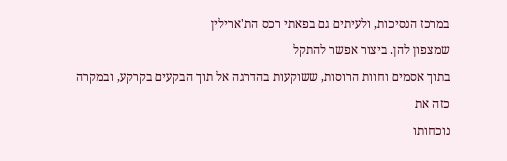במרכז הנסיכות, ולעיתים גם בפאתי רכס הת'ארילין
שמצפון להן. ביצור אפשר להתקל
בתוך אסמים וחוות הרוסות, ששוקעות בהדרגה אל תוך הבקעים בקרקע, ובמקרה כזה את
נוכחותו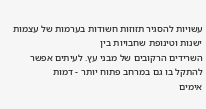עשויות להסגיר תזוזות חשודות בערמות של עצמות ישנות וטינופת שחבויות בין
השרידים הרקובים של מבני עץ. לעיתים אפשר להתקל בו גם במרחב פתוח יותר - דמות
אימים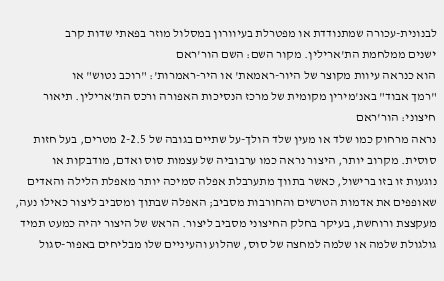לבנונית-עכורה שמתנודדת או מפטרלת בעיוורון במסלול מוזר בפאתי שדות קרב
ישנים ממלחמת הת'ארילין. מקור השם: השם הור'ראם
הוא כנראה עיוות מקוצר של היור-ראמאת' או היר-ראמרות': "רוכב נטוש" או
"רמך אבוד" באנ'מירין מקומית של מרכז הנסיכות האפורה ורכס הת'ארילין. תיאור חיצוני: הור'ראם
נראה מרחוק כמו שלד או מעין שלד הולך-על שתיים בגובה של 2-2.5 מטרים, בעל חזות
סוסית. מקרוב יותר, היצור נראה כמו ערבוביה של עצמות סוס ואדם, מודבקות או
נוגעות זו בזו ברישול, כאשר בתווך מתערבלת אפלה סמיכה יותר מאפלת הלילה והאדים
שאופפים את אדמות הטרשים והחורבות מסביב; האפלה שבתוך ומסביב ליצור כאילו נעה,
מעקצצת ורוחשת, בעיקר בחלק החיצוני מסביב ליצור. הראש של היצור יהיה כמעט תמיד
גולגולת שלמה או שלמה למחצה של סוס, שהלוע והעיניים שלו מבליחים באפור-סגול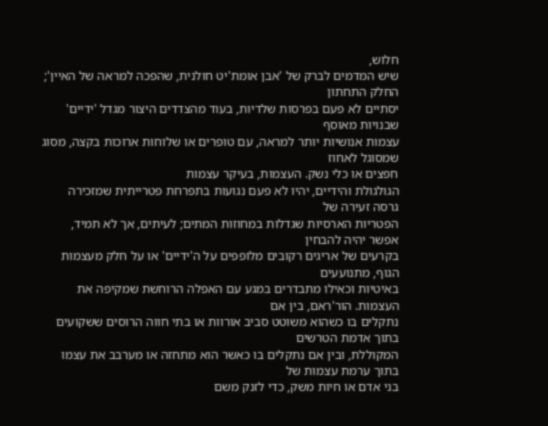חלוש,
שיש המדמים לברק של 'אבן אומת'יט חולנית, שהפכה למראה של האיין'; החלק התחתון
יסתיים לא פעם בפרסות שלדיות, בעוד מהצדדים היצור מגדל 'ידיים' שבנויות מאוסף
עצמות אנושיות יותר למראה, עם טופרים או שלוחות ארוכות בקצה, מסוג שמסוגל לאחוז
חפצים או כלי נשק. העצמות, בעיקר עצמות
הגולגולת והידיים, יהיו לא פעם נגועות בתפרחת פטרייתית שמזכירה גרסה זעירה של
הפטריות הארסיות שגדלות במחוזות המתים; לעיתים, אך לא תמיד, אפשר יהיה להבחין
בקרעים של אריגים רקובים מלופפים על ה'ידיים' או על חלק מעצמות הגוף, מתנועעים
באיטיות וכאילו מתבדרים במגע עם האפלה הרוחשת שמקיפה את העצמות. הור'ראם, בין אם
נתקלים בו כשהוא משוטט סביב אורוות או בתי חווה הרוסים ששקועים בתוך אדמת הטרשים
המקוללת, ובין אם נתקלים בו כאשר הוא מתחזה או מערבב את עצמו בתוך ערמת עצמות של
בני אדם או חיות משק, כדי לזנק משם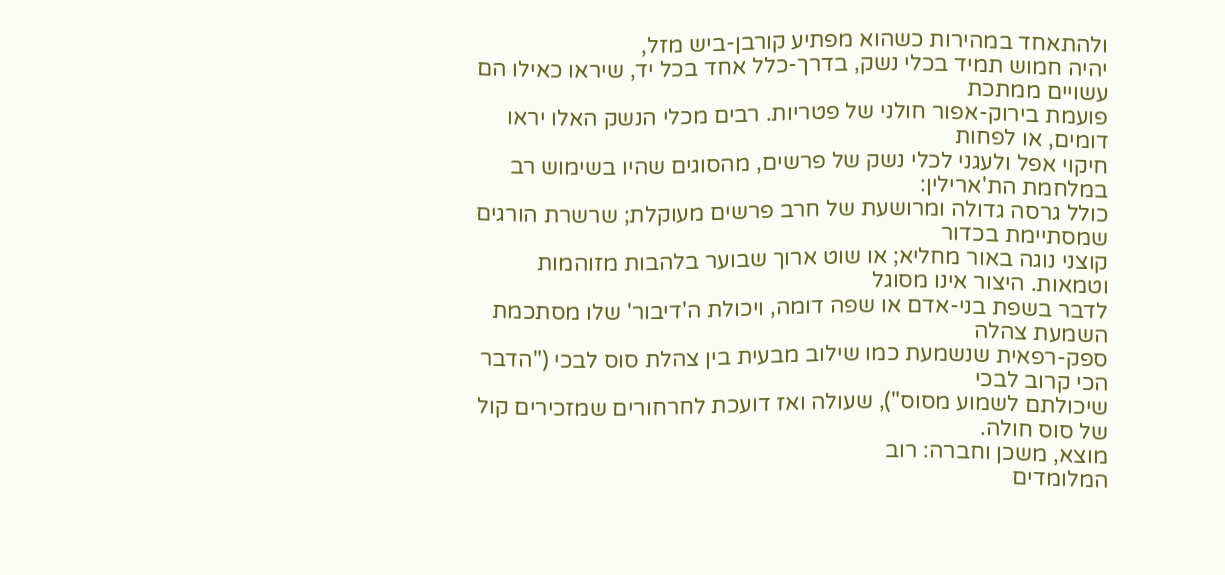ולהתאחד במהירות כשהוא מפתיע קורבן-ביש מזל,
יהיה חמוש תמיד בכלי נשק, בדרך-כלל אחד בכל יד, שיראו כאילו הם עשויים ממתכת
פועמת בירוק-אפור חולני של פטריות. רבים מכלי הנשק האלו יראו דומים, או לפחות
חיקוי אפל ולעגני לכלי נשק של פרשים, מהסוגים שהיו בשימוש רב במלחמת הת'ארילין:
כולל גרסה גדולה ומרושעת של חרב פרשים מעוקלת; שרשרת הורגים שמסתיימת בכדור
קוצני נוגה באור מחליא; או שוט ארוך שבוער בלהבות מזוהמות וטמאות. היצור אינו מסוגל
לדבר בשפת בני-אדם או שפה דומה, ויכולת ה'דיבור' שלו מסתכמת השמעת צהלה
ספק-רפאית שנשמעת כמו שילוב מבעית בין צהלת סוס לבכי ("הדבר הכי קרוב לבכי
שיכולתם לשמוע מסוס"), שעולה ואז דועכת לחרחורים שמזכירים קול של סוס חולה.
מוצא, משכן וחברה: רוב
המלומדים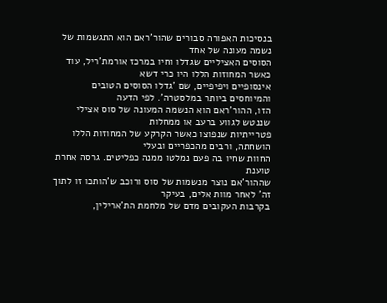בנסיכות האפורה סבורים שהור'ראם הוא התגשמות של נשמה מעונה של אחד
הסוסים האציליים שגדלו וחיו במרכז אורמת'ריל, עוד כאשר המחוזות הללו היו כרי דשא
אינסופיים ויפיפיים, שם 'גדלו הסוסים הטובים והמיוחסים ביותר במלסטרה'. לפי הדעה
הזו, ההור'ראם הוא הנשמה המעונה של סוס אצילי שננטש לגווע ברעב או ממחלות
פטרייתיות שנפוצו כאשר הקרקע של המחוזות הללו הושחתה, ורבים מהכפריים ובעלי
החוות שחיו בה פעם נמלטו ממנה כפליטים. גרסה אחרת טוענת
שההור'אם נוצר מנשמות של סוס ורוכב ש'הותכו זו לתוך זה' לאחר מוות אלים, בעיקר
בקרבות העקובים מדם של מלחמת הת'ארילין,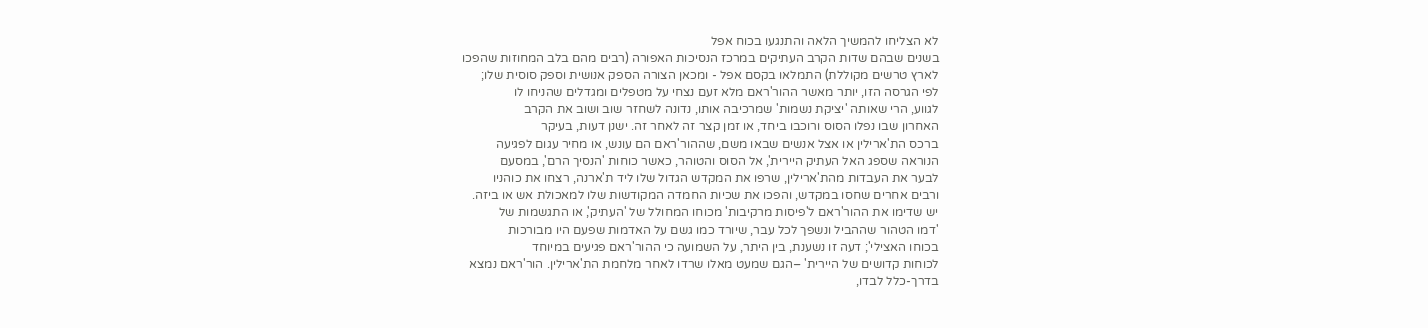לא הצליחו להמשיך הלאה והתנגעו בכוח אפל
בשנים שבהם שדות הקרב העתיקים במרכז הנסיכות האפורה (רבים מהם בלב המחוזות שהפכו
לארץ טרשים מקוללת) התמלאו בקסם אפל - ומכאן הצורה הספק אנושית וספק סוסית שלו;
לפי הגרסה הזו, יותר מאשר ההור'ראם מלא זעם נצחי על מטפלים ומגדלים שהניחו לו
לגווע, הרי שאותה 'יציקת נשמות' שמרכיבה אותו, נדונה לשחזר שוב ושוב את הקרב
האחרון שבו נפלו הסוס ורוכבו ביחד, או זמן קצר זה לאחר זה. ישנן דעות, בעיקר
ברכס הת'ארילין או אצל אנשים שבאו משם, שההור'ראם הם עונש, או מחיר עגום לפגיעה
הנוראה שספג האל העתיק היירית', אל הסוס והטוהר, כאשר כוחות 'הנסיך הרם', במסעם
לבער את העבדות מהת'ארילין, שרפו את המקדש הגדול שלו ליד ת'ארנה, רצחו את כוהניו
ורבים אחרים שחסו במקדש, והפכו את שכיות החמדה המקודשות שלו למאכולת אש או ביזה.
יש שדימו את ההור'ראם ל'פיסות מרקיבות' מכוחו המחולל של 'העתיק', או התגשמות של
'דמו הטהור שההביל ונשפך לכל עבר, שיורד כמו גשם על האדמות שפעם היו מבורכות
בכוחו האצילי'; דעה זו נשענת, בין היתר, על השמועה כי ההור'ראם פגיעים במיוחד
לכוחות קדושים של היירית' –הגם שמעט מאלו שרדו לאחר מלחמת הת'ארילין. הור'ראם נמצא
בדרך-כלל לבדו,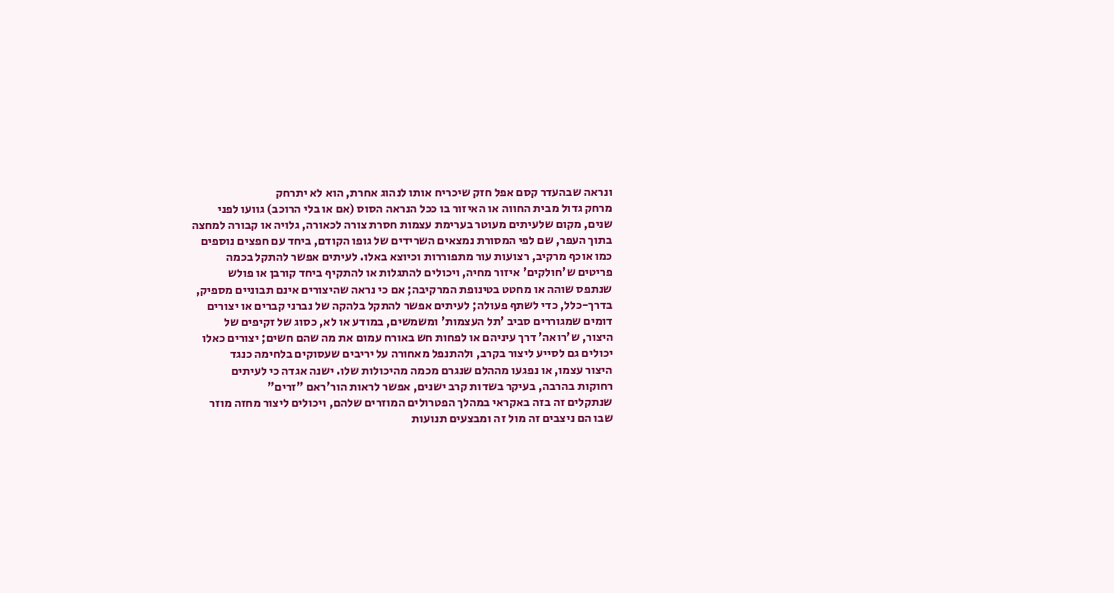ונראה שבהעדר קסם אפל חזק שיכריח אותו לנהוג אחרת, הוא לא יתרחק
מרחק גדול מבית החווה או האיזור בו ככל הנראה הסוס (אם או בלי הרוכב) גוועו לפני
שנים, מקום שלעיתים מעוטר בערימת עצמות חסרת צורה לכאורה, גלויה או קבורה למחצה
בתוך העפר, שם לפי המסורת נמצאים השרידים של גופו הקודם, ביחד עם חפצים נוספים
כמו אוכף מרקיב, רצועות עור מתפוררות וכיוצא באלו. לעיתים אפשר להתקל בכמה
פריטים ש'חולקים' איזור מחיה, ויכולים להתגלות או להתקיף ביחד קורבן או פולש
שנתפס שוהה או מחטט בטינופת המרקיבה; אם כי נראה שהיצורים אינם תבוניים מספיק,
בדרך-כלל, כדי לשתף פעולה; לעיתים אפשר להתקל בלהקה של נברני קברים או יצורים
דומים שמגוררים סביב 'תל העצמות' ומשמשים, במודע או לא, כסוג של זקיפים של
היצור, ש'רואה' דרך עיניהם או לפחות חש באורח עמום את מה שהם חשים; יצורים כאלו
יכולים גם לסייע ליצור בקרב, ולהתנפל מאחורה על יריבים שעסוקים בלחימה כנגד
היצור עצמו, או נפגעו מההלם שנגרם מכמה מהיכולות שלו. ישנה אגדה כי לעיתים
רחוקות בהרבה, בעיקר בשדות קרב ישנים, אפשר לראות הור'ראם "זרים"
שנתקלים זה בזה באקראי במהלך הפטרולים המוזרים שלהם, ויכולים ליצור מחזה מוזר
שבו הם ניצבים זה מול זה ומבצעים תנועות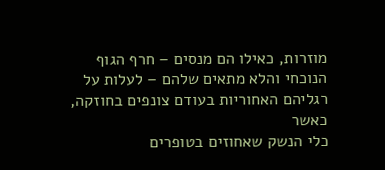מוזרות, כאילו הם מנסים – חרף הגוף
הנוכחי והלא מתאים שלהם – לעלות על רגליהם האחוריות בעודם צונפים בחוזקה, כאשר
כלי הנשק שאחוזים בטופרים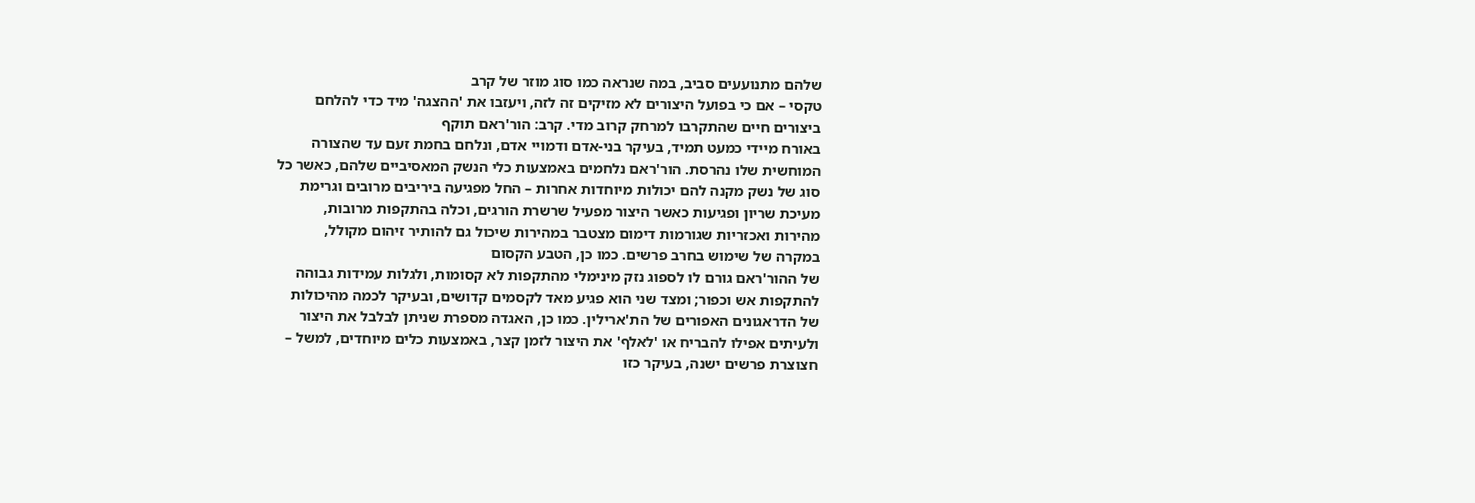שלהם מתנועעים סביב, במה שנראה כמו סוג מוזר של קרב
טקסי – אם כי בפועל היצורים לא מזיקים זה לזה, ויעזבו את 'ההצגה' מיד כדי להלחם
ביצורים חיים שהתקרבו למרחק קרוב מדי. קרב: הור'ראם תוקף
באורח מיידי כמעט תמיד, בעיקר בני-אדם ודמויי אדם, ונלחם בחמת זעם עד שהצורה
המוחשית שלו נהרסת. הור'ראם נלחמים באמצעות כלי הנשק המאסיביים שלהם, כאשר כל
סוג של נשק מקנה להם יכולות מיוחדות אחרות – החל מפגיעה ביריבים מרובים וגרימת
מעיכת שריון ופגיעות כאשר היצור מפעיל שרשרת הורגים, וכלה בהתקפות מרובות,
מהירות ואכזריות שגורמות דימום מצטבר במהירות שיכול גם להותיר זיהום מקולל,
במקרה של שימוש בחרב פרשים. כמו כן, הטבע הקסום
של ההור'ראם גורם לו לספוג נזק מינימלי מהתקפות לא קסומות, ולגלות עמידות גבוהה
להתקפות אש וכפור; ומצד שני הוא פגיע מאד לקסמים קדושים, ובעיקר לכמה מהיכולות
של הדראגונים האפורים של הת'ארילין. כמו כן, האגדה מספרת שניתן לבלבל את היצור
ולעיתים אפילו להבריח או 'לאלף' את היצור לזמן קצר, באמצעות כלים מיוחדים, למשל –
חצוצרת פרשים ישנה, בעיקר כזו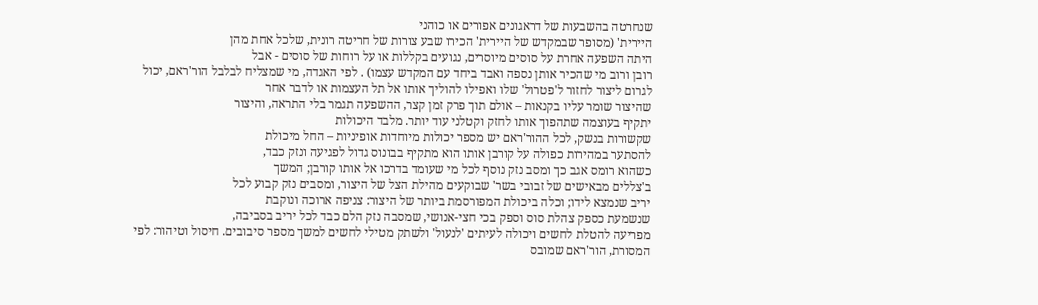שנחרטה בהשבעות של דראגונים אפורים או כוהני
היירית' (מסופר שבמקדש של היירית' הכירו שבע צורות של חריטה רונית, שלכל אחת מהן
היתה השפעה אחרת על סוסים מיוסרים, נגועים בקללות או על רוחות של סוסים - אבל
רובן ורוב מי שהכיר אותן נספה ואבד ביחד עם המקדש עצמו) . לפי האגדה, מי שמצליח לבלבל הור'ראם, יכול
לגרום ליצור לחזור ל'פטרול' שלו ואפילו להוליך אותו אל תל העצמות או לדבר אחר
שהיצור שומר עליו בקנאות – אולם תוך פרק זמן קצר, ההשפעה תגמר בלי התראה, והיצור
יתקיף בעוצמה שתהפוך אותו לחזק וקטלני עוד יותר. מלבד היכולות
שקשורות בנשק, לכל ההור'ראם יש מספר יכולות מיוחדות אופיניות – החל מיכולת
להסתער במהירות כפולה על קורבן אותו הוא מתקיף בבונוס גדול לפגיעה ונזק כבד,
כשהוא רומס אגב כך ומסב נזק נוסף לכל מי שעומד בדרכו אל אותו קורבן; המשך
ב'צללים מבאישים של זבובי בשר' שבוקעים מהילת הצל של היצור, ומסבים נזק קבוע לכל
יריב שנמצא לידו; וכלה ביכולת המפורסמת ביותר של היצור: צניפה ארוכה ונוקבת
שנשמעת כספק צהלת סוס וספק בכי חצי-אנושי, שמסבה נזק הלם כבד לכל יריב בסביבה,
מפריעה להטלת לחשים ויכולה לעיתים 'לנעול' ולשתק מטילי לחשים למשך מספר סיבובים. חיסול וטיהור: לפי
המסורת, הור'ראם שמובס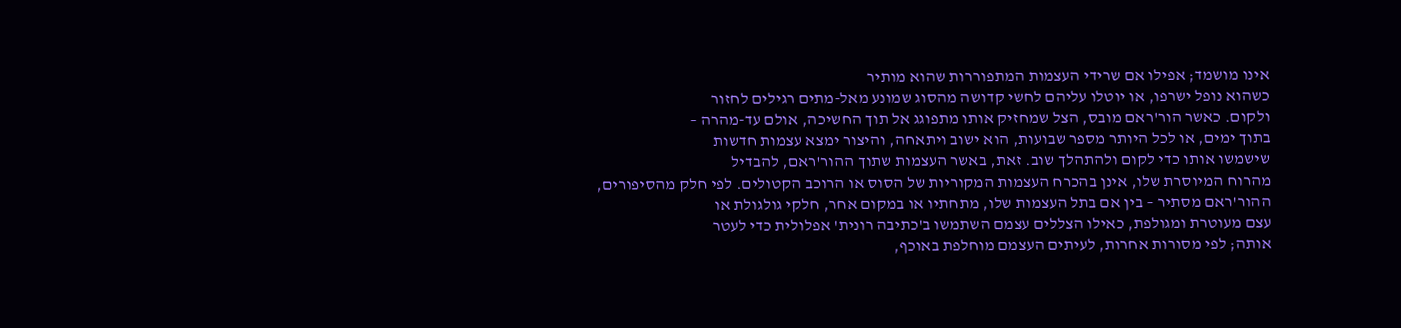אינו מושמד; אפילו אם שרידי העצמות המתפוררות שהוא מותיר
כשהוא נופל ישרפו, או יוטלו עליהם לחשי קדושה מהסוג שמונע מאל-מתים רגילים לחזור
ולקום. כאשר הור'ראם מובס, הצל שמחזיק אותו מתפוגג אל תוך החשיכה, אולם עד-מהרה –
בתוך ימים, או לכל היותר מספר שבועות, הוא ישוב ויתאחה, והיצור ימצא עצמות חדשות
שישמשו אותו כדי לקום ולהתהלך שוב. זאת, באשר העצמות שתוך ההור'ראם, להבדיל
מהרוח המיוסרת שלו, אינן בהכרח העצמות המקוריות של הסוס או הרוכב הקטולים. לפי חלק מהסיפורים,
ההור'ראם מסתיר – בין אם בתל העצמות שלו, מתחתיו או במקום אחר, חלקי גולגולת או
עצם מעוטרת ומגולפת, כאילו הצללים עצמם השתמשו ב'כתיבה רונית' אפלולית כדי לעטר
אותה; לפי מסורות אחרות, לעיתים העצמם מוחלפת באוכף,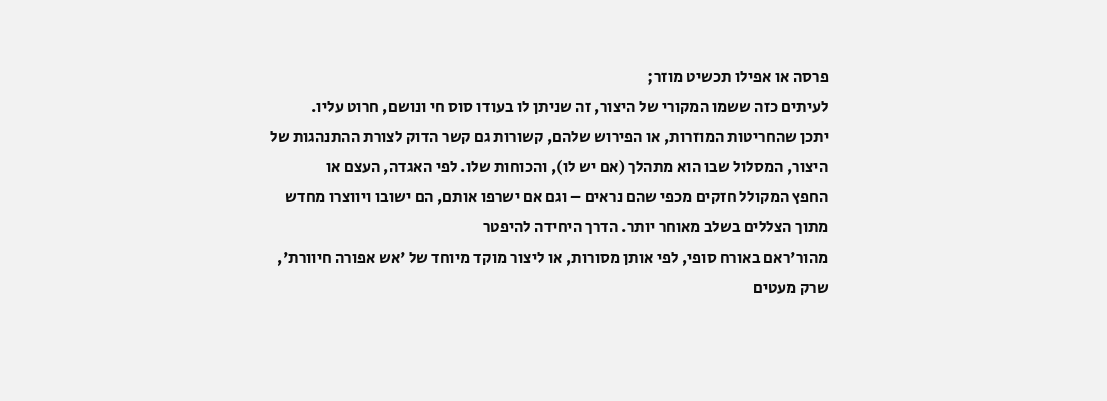פרסה או אפילו תכשיט מוזר;
לעיתים כזה ששמו המקורי של היצור, זה שניתן לו בעודו סוס חי ונושם, חרוט עליו.
יתכן שהחריטות המוזרות, או הפירוש שלהם, קשורות גם קשר הדוק לצורת ההתנהגות של
היצור, המסלול שבו הוא מתהלך (אם יש לו), והכוחות שלו. לפי האגדה, העצם או
החפץ המקולל חזקים מכפי שהם נראים – וגם אם ישרפו אותם, הם ישובו ויווצרו מחדש
מתוך הצללים בשלב מאוחר יותר. הדרך היחידה להיפטר
מהור'ראם באורח סופי, לפי אותן מסורות, או ליצור מוקד מיוחד של 'אש אפורה חיוורת',
שרק מעטים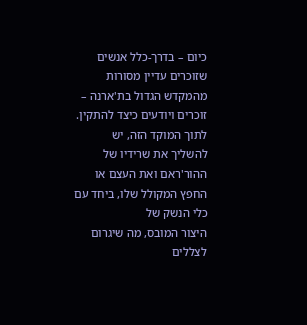כיום – בדרך-כלל אנשים שזוכרים עדיין מסורות מהמקדש הגדול בת'ארנה –
זוכרים ויודעים כיצד להתקין. לתוך המוקד הזה, יש
להשליך את שרידיו של ההור'ראם ואת העצם או החפץ המקולל שלו, ביחד עם כלי הנשק של
היצור המובס, מה שיגרום לצללים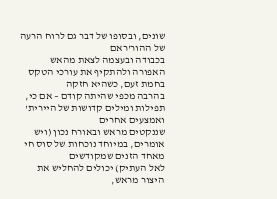שונים, ובסופו של דבר גם לרוח הרעה של ההור'ראם
בכבודה ובעצמה לצאת מהאש האפורה ולהתקיף את עורכי הטקס בחמת זעם, כשהיא חזקה
בהרבה מכפי שהיתה קודם – אם כי, תפילות ומילים קדושות של היירית' ואמצעים אחרים
שננקטים מראש ובאורח נכון (ויש אומרים, במיוחד נוכחות של סוס חי מאחד הזנים שמקודשים
לאל העתיק) יכולים להחליש את היצור מראש,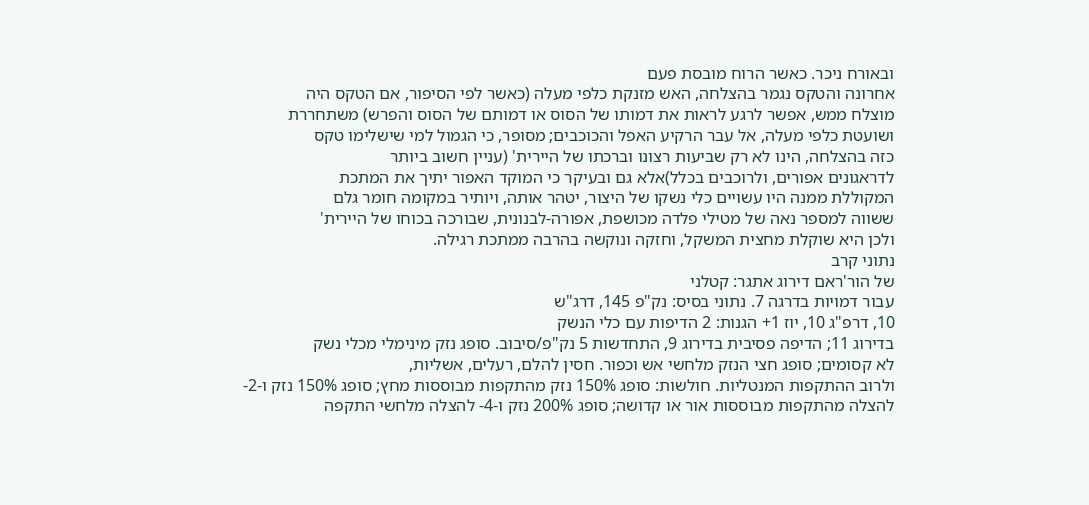ובאורח ניכר. כאשר הרוח מובסת פעם
אחרונה והטקס נגמר בהצלחה, האש מזנקת כלפי מעלה (כאשר לפי הסיפור, אם הטקס היה
מוצלח ממש, אפשר לרגע לראות את דמותו של הסוס או דמותם של הסוס והפרש) משתחררת
ושועטת כלפי מעלה, אל עבר הרקיע האפל והכוכבים; מסופר, כי הגמול למי שישלימו טקס
כזה בהצלחה, הינו לא רק שביעות רצונו וברכתו של היירית' (עניין חשוב ביותר
לדראגונים אפורים, ולרוכבים בכלל)אלא גם ובעיקר כי המוקד האפור יתיך את המתכת
המקוללת ממנה היו עשויים כלי נשקו של היצור, יטהר אותה, ויותיר במקומה חומר גלם
ששווה למספר נאה של מטילי פלדה מכושפת, אפורה-לבנונית, שבורכה בכוחו של היירית'
ולכן היא שוקלת מחצית המשקל, וחזקה ונוקשה בהרבה ממתכת רגילה.
נתוני קרב
של הור'ראם דירוג אתגר: קטלני
עבור דמויות בדרגה 7. נתוני בסיס: נק"פ 145, דרג"ש
10, דרפ"ג 10, יוז 1+ הגנות: 2 הדיפות עם כלי הנשק
בדירוג 11; הדיפה פסיבית בדירוג 9, התחדשות 5 נק"פ/סיבוב. סופג נזק מינימלי מכלי נשק
לא קסומים; סופג חצי הנזק מלחשי אש וכפור. חסין להלם, רעלים, אשליות,
ולרוב ההתקפות המנטליות. חולשות: סופג 150% נזק מהתקפות מבוססות מחץ; סופג 150% נזק ו-2-
להצלה מהתקפות מבוססות אור או קדושה; סופג 200% נזק ו-4- להצלה מלחשי התקפה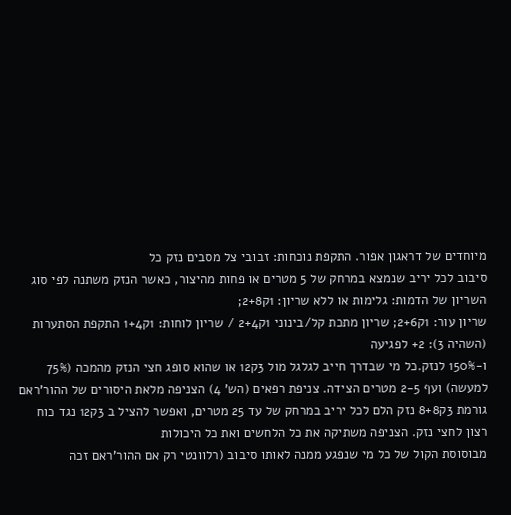מיוחדים של דראגון אפור. התקפת נוכחות: זבובי צל מסבים נזק כל
סיבוב לכל יריב שנמצא במרחק של 5 מטרים או פחות מהיצור, כאשר הנזק משתנה לפי סוג
השריון של הדמות: גלימות או ללא שריון: 1ק2+8;
שריון עור: 1ק2+6; שריון מתכת קל/בינוני 1ק2+4 / שריון לוחות: 1ק1+4 התקפת הסתערות (השהיה 3): 2+ לפגיעה
ו-150% לנזק.כל מי שבדרך חייב לגלגל מול 3ק12 או שהוא סופג חצי הנזק מהמכה (75%
למעשה) ועף 2-5 מטרים הצידה. צניפת רפאים (הש' 4) הצניפה מלאת היסורים של ההור'ראם
גורמת 3ק8+8 נזק הלם לכל יריב במרחק של עד 25 מטרים, ואפשר להציל ב 3ק12 נגד כוח
רצון לחצי נזק. הצניפה משתיקה את כל הלחשים ואת כל היכולות
מבוסוסת הקול של כל מי שנפגע ממנה לאותו סיבוב (רלוונטי רק אם ההור'ראם זכה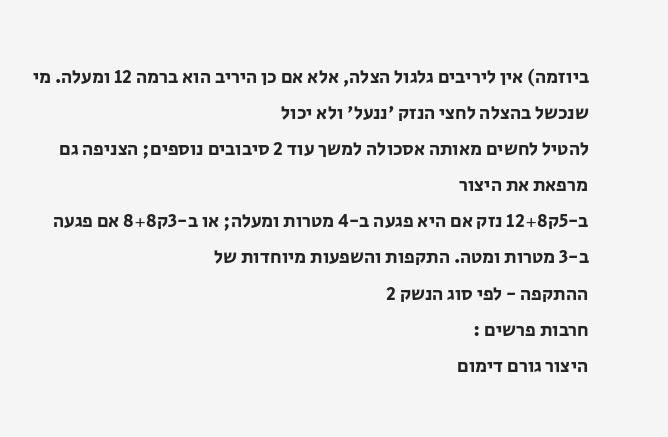ביוזמה) אין ליריבים גלגול הצלה, אלא אם כן היריב הוא ברמה 12 ומעלה. מי שנכשל בהצלה לחצי הנזק 'ננעל' ולא יכול
להטיל לחשים מאותה אסכולה למשך עוד 2 סיבובים נוספים; הצניפה גם מרפאת את היצור
ב-5ק12+8 נזק אם היא פגעה ב-4 מטרות ומעלה; או ב-3ק8+8 אם פגעה ב-3 מטרות ומטה. התקפות והשפעות מיוחדות של
ההתקפה - לפי סוג הנשק 2
חרבות פרשים :
היצור גורם דימום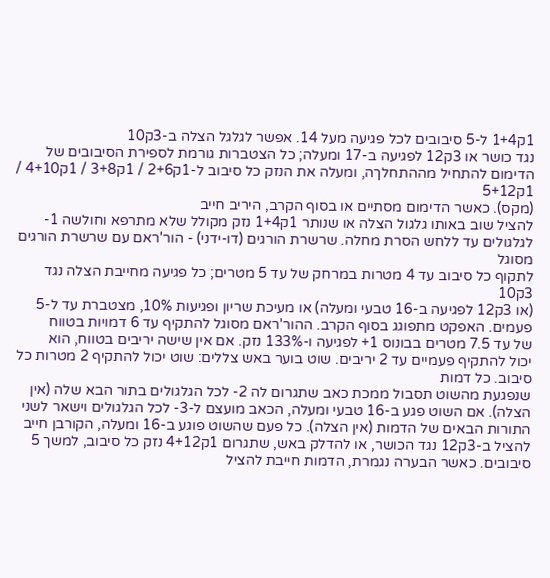1ק1+4 ל-5 סיבובים לכל פגיעה מעל 14. אפשר לגלגל הצלה ב-3ק10
נגד כושר או 3ק12 לפגיעה ב-17 ומעלה; כל הצטברות גורמת לספירת הסיבובים של
הדימום להתחיל מההתחלךה, ומעלה את הנזק כל סיבוב ל-1ק2+6 / 1ק3+8 / 1ק4+10 / 1ק5+12
(מקס). כאשר הדימום מסתיים או בסוף הקרב, היריב חייב
להציל שוב באותו גלגול הצלה או שנותר 1ק1+4 נזק מקולל שלא מתרפא וחולשה 1-
לגלגולים עד ללחש הסרת מחלה. שרשרת הורגים (דו-ידני) - הור'ראם עם שרשרת הורגים מסוגל
לתקוף כל סיבוב עד 4 מטרות במרחק של עד 5 מטרים; כל פגיעה מחייבת הצלה נגד 3ק10
(או 3ק12 לפגיעה ב-16 טבעי ומעלה) או מעיכת שריון ופגיעות 10%, מצטברת עד ל-5
פעמים. האפקט מתפוגג בסוף הקרב. ההור'ראם מסוגל להתקיף עד 6 דמויות בטווח
של עד 7.5 מטרים בבונוס 1+ לפגיעה ו-133% נזק. אם אין שישה יריבים בטווח, הוא
יכול להתקיף פעמיים עד 2 יריבים. שוט בוער באש צללים: שוט יכול להתקיף 2 מטרות כל סיבוב. כל דמות
שנפגעת מהשוט תסבול ממכת כאב שתגרום לה 2- לכל הגלגולים בתור הבא שלה (אין
הצלה). אם השוט פגע ב-16 טבעי ומעלה, הכאב מועצם ל-3- לכל הגלגולים וישאר לשני
התורות הבאים של הדמות (אין הצלה). כל פעם שהשוט פוגע ב-16 ומעלה, הקורבן חייב
להציל ב-3ק12 נגד הכושר, או להדלק באש, שתגרום 1ק4+12 נזק כל סיבוב, למשך 5
סיבובים. כאשר הבערה נגמרת, הדמות חייבת להציל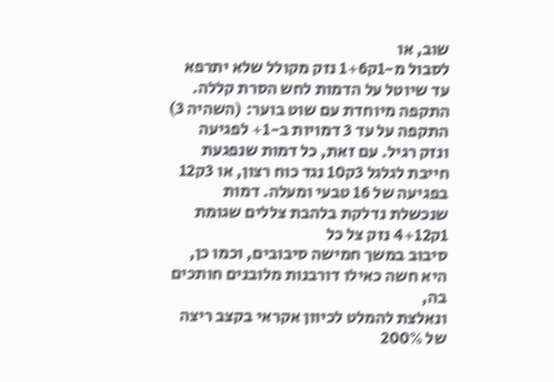שוב, או
לסבול מ-1ק1+6 נזק מקולל שלא יתרפא עד שיוטל על הדמות לחש הסרת קללה. התקפה מיוחדת עם שוט בוער: (השהיה 3) התקפה על עד 3 דמויות ב-1+ לפגיעה
ונזק רגיל. עם זאת, כל דמות שנפגעת חייבת לגלגל 3ק10 נגד כוח רצון, או 3ק12
בפגיעה של 16 טבעי ומעלה. דמות שנכשלת נדלקת בלהבת צללים שגומת 1ק4+12 נזק צל כל
סיבוב במשך חמישה סיבובים, וכמו כן, היא חשה כאילו דורבנות מלובנים חותכים בה,
ונאלצת להמלט לכיוון אקראי בקצב ריצה של 200%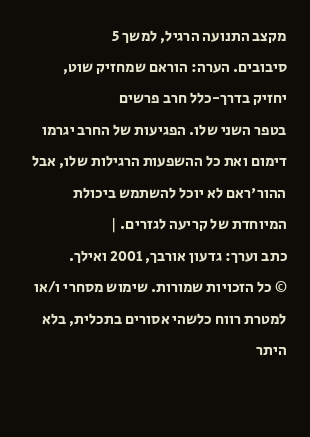מקצב התנועה הרגיל, למשך 5
סיבובים. הערה: הוראם שמחזיק שוט, יחזיק בדרך-כלל חרב פרשים
בטפר השני שלו. הפגיעות של החרב יגרמו דימום ואת כל ההשפעות הרגילות שלו, אבל
ההור'ראם לא יוכל להשתמש ביכולת המיוחדת של קריעה לגזרים. |
כתב וערך: גדעון אורבך, 2001 ואילך.
© כל הזכויות שמורות. שימוש מסחרי ו/או למטרת רווח כלשהי אסורים בתכלית, בלא היתר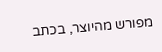מפורש מהיוצר, בכתב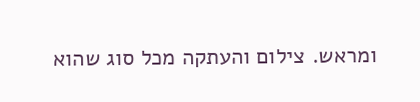ומראש. צילום והעתקה מכל סוג שהוא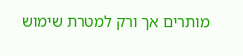מותרים אך ורק למטרת שימוש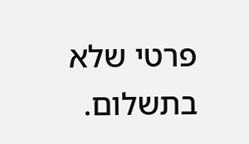פרטי שלא בתשלום.